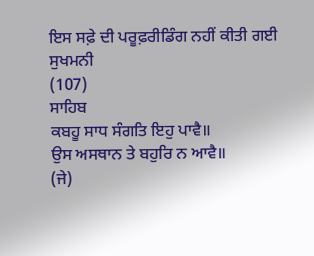ਇਸ ਸਫ਼ੇ ਦੀ ਪਰੂਫ਼ਰੀਡਿੰਗ ਨਹੀਂ ਕੀਤੀ ਗਈ
ਸੁਖਮਨੀ
(107)
ਸਾਹਿਬ
ਕਬਹੂ ਸਾਧ ਸੰਗਤਿ ਇਹੁ ਪਾਵੈ॥
ਉਸ ਅਸਥਾਨ ਤੇ ਬਹੁਰਿ ਨ ਆਵੈ॥
(ਜੇ)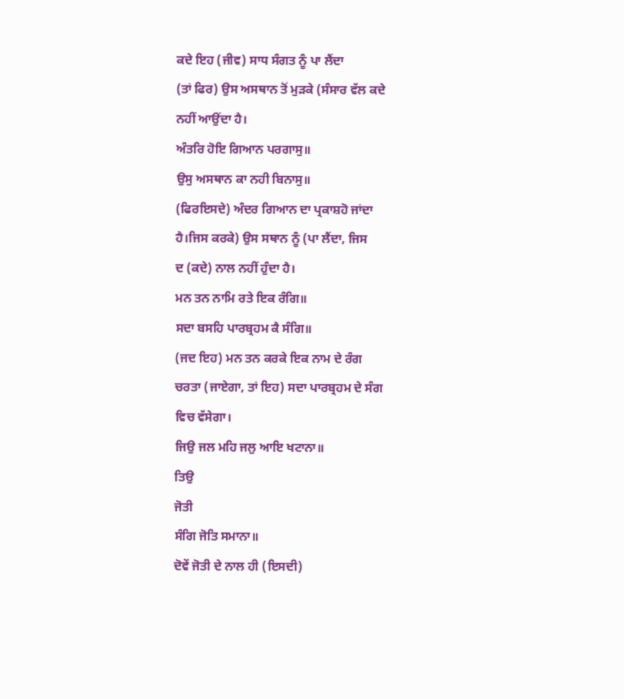ਕਦੇ ਇਹ (ਜੀਵ) ਸਾਧ ਸੰਗਤ ਨੂੰ ਪਾ ਲੈਂਦਾ
(ਤਾਂ ਫਿਰ) ਉਸ ਅਸਥਾਨ ਤੋਂ ਮੁੜਕੇ (ਸੰਸਾਰ ਵੱਲ ਕਦੇ
ਨਹੀਂ ਆਉਂਦਾ ਹੈ।
ਅੰਤਰਿ ਹੋਇ ਗਿਆਨ ਪਰਗਾਸੁ॥
ਉਸੁ ਅਸਥਾਨ ਕਾ ਨਹੀ ਬਿਨਾਸੁ॥
(ਫਿਰਇਸਦੇ) ਅੰਦਰ ਗਿਆਨ ਦਾ ਪ੍ਰਕਾਸ਼ਹੋ ਜਾਂਦਾ
ਹੈ।ਜਿਸ ਕਰਕੇ) ਉਸ ਸਥਾਨ ਨੂੰ (ਪਾ ਲੈਂਦਾ, ਜਿਸ
ਦ (ਕਦੇ) ਨਾਲ ਨਹੀਂ ਹੁੰਦਾ ਹੈ।
ਮਨ ਤਨ ਨਾਮਿ ਰਤੇ ਇਕ ਰੰਗਿ॥
ਸਦਾ ਬਸਹਿ ਪਾਰਬ੍ਰਹਮ ਕੈ ਸੰਗਿ॥
(ਜਦ ਇਹ) ਮਨ ਤਨ ਕਰਕੇ ਇਕ ਨਾਮ ਦੇ ਰੰਗ
ਚਰਤਾ (ਜਾਏਗਾ, ਤਾਂ ਇਹ) ਸਦਾ ਪਾਰਬ੍ਰਹਮ ਦੇ ਸੰਗ
ਵਿਚ ਵੱਸੇਗਾ।
ਜਿਉ ਜਲ ਮਹਿ ਜਲੁ ਆਇ ਖਟਾਨਾ॥
ਤਿਉ
ਜੋਤੀ
ਸੰਗਿ ਜੋਤਿ ਸਮਾਨਾ॥
ਦੋਵੇਂ ਜੋਤੀ ਦੇ ਨਾਲ ਹੀ (ਇਸਦੀ)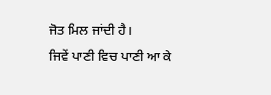ਜੋਤ ਮਿਲ ਜਾਂਦੀ ਹੈ।
ਜਿਵੇਂ ਪਾਣੀ ਵਿਚ ਪਾਣੀ ਆ ਕੇ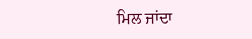ਮਿਲ ਜਾਂਦਾ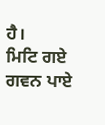ਹੈ।
ਮਿਟਿ ਗਏ ਗਵਨ ਪਾਏ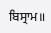ਬਿਸ੍ਰਾਮ॥